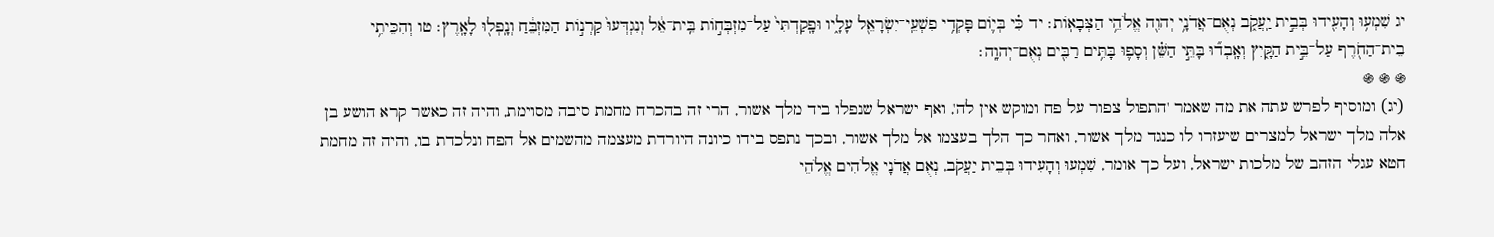יג שִׁמְע֥וּ וְהָעִ֖ידוּ בְּבֵ֣ית יַֽעֲקֹ֑ב נְאֻם־אֲדֹנָ֥י יְהוִ֖ה אֱלֹהֵ֥י הַצְּבָאֽוֹת׃ יד כִּ֗י בְּי֛וֹם פָּקְדִ֥י פִשְׁעֵֽי־יִשְׂרָאֵ֖ל עָלָ֑יו וּפָֽקַדְתִּי֙ עַל־מִזְבְּח֣וֹת בֵּֽית־אֵ֔ל וְנִגְדְּעוּ֙ קַרְנ֣וֹת הַמִּזְבֵּ֔חַ וְנָֽפְל֖וּ לָאָֽרֶץ׃ טו וְהִכֵּיתִ֥י בֵית־הַחֹ֖רֶף עַל־בֵּ֣ית הַקָּ֑יִץ וְאָֽבְד֞וּ בָּתֵּ֣י הַשֵּׁ֗ן וְסָפ֛וּ בָּתִּ֥ים רַבִּ֖ים נְאֻם־יְהוָֽה׃
֍ ֍ ֍
(יג) ומוסיף לפרש עתה את מה שאמר 'התפול צפור על פח ומוקש אין לה', ואף ישראל שנפלו ביד מלך אשור, הרי זה בהכרח מחמת סיבה מסוימת, והיה זה כאשר קרא הושע בן אלה מלך ישראל למצרים שיעזרו לו כנגד מלך אשור, ואחר כך הלך בעצמו אל מלך אשור, ובכך נתפס בידו כיונה היורדת מעצמה מהשמים אל הפח ונלכדת בו, והיה זה מחמת חטא עגלי הזהב של מלכות ישראל, ועל כך אומר, שִׁמְעוּ וְהָעִידוּ בְּבֵית יַעֲקֹב, נְאֻם אֲדֹנָי אֱלֹהִים אֱלֹהֵי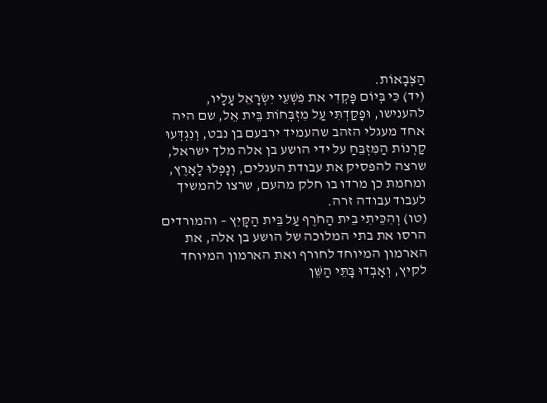הַצְּבָאוֹת.
(יד) כִּי בְּיוֹם פָּקְדִי את פִשְׁעֵי יִשְׂרָאֵל עָלָיו, להענישו, וּפָקַדְתִּי עַל מִזְבְּחוֹת בֵּית אֵל, שם היה אחד מעגלי הזהב שהעמיד ירבעם בן נבט, וְנִגְדְּעוּ קַרְנוֹת הַמִּזְבֵּחַ על ידי הושע בן אלה מלך ישראל, שרצה להפסיק את עבודת העגלים, וְנָפְלוּ לָאָרֶץ, ומחמת כן מרדו בו חלק מהעם, שרצו להמשיך לעבוד עבודה זרה.
(טו) וְהִכֵּיתִי בֵית הַחֹרֶף עַל בֵּית הַקָּיִץ – והמורדים הרסו את בתי המלוכה של הושע בן אלה, את הארמון המיוחד לחורף ואת הארמון המיוחד לקיץ, וְאָבְדוּ בָּתֵּי הַשֵּׁן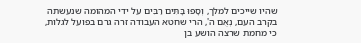שהיו שייכים למלך, וְסָפוּ בָּתִּים רַבִּים על ידי המהומה שנעשתה בקרב העם, נְאֻם ה', הרי שחטא העבודה זרה גרם בפועל לגלות, כי מחמת שרצה הושע בן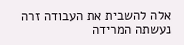אלה להשבית את העבודה זרה נעשתה המרידה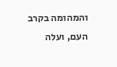והמהומה בקרב העם, ועלה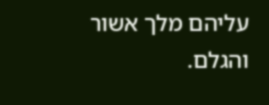עליהם מלך אשור והגלם.